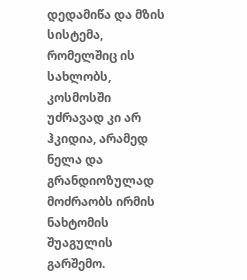დედამიწა და მზის სისტემა, რომელშიც ის სახლობს, კოსმოსში უძრავად კი არ ჰკიდია, არამედ ნელა და გრანდიოზულად მოძრაობს ირმის ნახტომის შუაგულის გარშემო.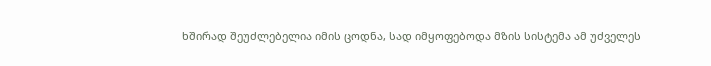ხშირად შეუძლებელია იმის ცოდნა, სად იმყოფებოდა მზის სისტემა ამ უძველეს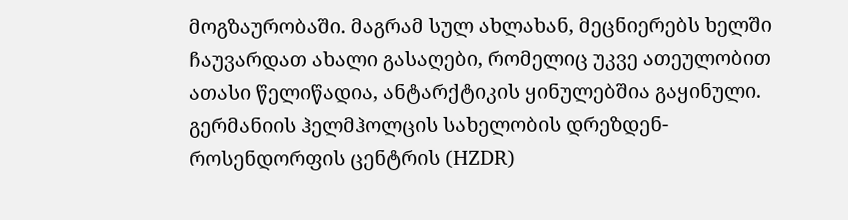მოგზაურობაში. მაგრამ სულ ახლახან, მეცნიერებს ხელში ჩაუვარდათ ახალი გასაღები, რომელიც უკვე ათეულობით ათასი წელიწადია, ანტარქტიკის ყინულებშია გაყინული.
გერმანიის ჰელმჰოლცის სახელობის დრეზდენ-როსენდორფის ცენტრის (HZDR)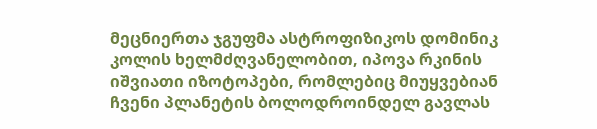მეცნიერთა ჯგუფმა ასტროფიზიკოს დომინიკ კოლის ხელმძღვანელობით, იპოვა რკინის იშვიათი იზოტოპები, რომლებიც მიუყვებიან ჩვენი პლანეტის ბოლოდროინდელ გავლას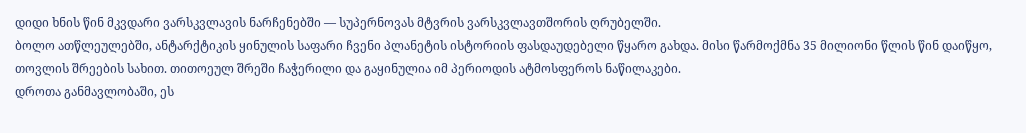დიდი ხნის წინ მკვდარი ვარსკვლავის ნარჩენებში — სუპერნოვას მტვრის ვარსკვლავთშორის ღრუბელში.
ბოლო ათწლეულებში, ანტარქტიკის ყინულის საფარი ჩვენი პლანეტის ისტორიის ფასდაუდებელი წყარო გახდა. მისი წარმოქმნა 35 მილიონი წლის წინ დაიწყო, თოვლის შრეების სახით. თითოეულ შრეში ჩაჭერილი და გაყინულია იმ პერიოდის ატმოსფეროს ნაწილაკები.
დროთა განმავლობაში, ეს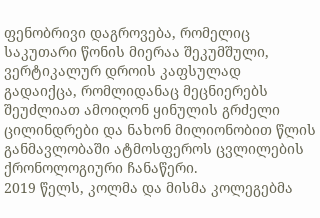ფენობრივი დაგროვება, რომელიც საკუთარი წონის მიერაა შეკუმშული, ვერტიკალურ დროის კაფსულად გადაიქცა, რომლიდანაც მეცნიერებს შეუძლიათ ამოიღონ ყინულის გრძელი ცილინდრები და ნახონ მილიონობით წლის განმავლობაში ატმოსფეროს ცვლილების ქრონოლოგიური ჩანაწერი.
2019 წელს, კოლმა და მისმა კოლეგებმა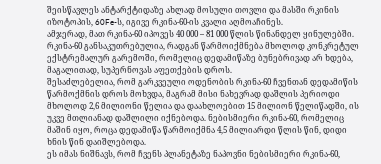შეისწავლეს ანტარქტიდაზე ახლად მოსული თოვლი და მასში რკინის იზოტოპის, 60Fe-ს, იგივე რკინა-60-ის კვალი აღმოაჩინეს.
ამჯერად, მათ რკინა-60 იპოვეს 40 000 – 81 000 წლის წინანდელ ყინულებში.
რკინა-60 განსაკუთრებულია, რადგან წარმოიქმნება მხოლოდ კონკრეტულ ექსტრემალურ გარემოში, რომელიც დედამიწაზე ბუნებრივად არ ხდება, მაგალითად, სუპერნოვას აფეთქების დროს.
შესაძლებელია, რომ გარკვეული ოდენობის რკინა-60 ჩვენთან დედამიწის წარმოქმნის დროს მოხვდა, მაგრამ მისი ნახევრად დაშლის პერიოდი მხოლოდ 2,6 მილიონი წელია და დაახლოებით 15 მილიონ წელიწადში, ის უკვე მთლიანად დაშლილი იქნებოდა. ნებისმიერი რკინა-60, რომელიც მაშინ იყო, როცა დედამიწა წარმოიქმნა 4,5 მილიარდი წლის წინ, დიდი ხნის წინ დაიშლებოდა.
ეს იმას ნიშნავს, რომ ჩვენს პლანეტაზე ნაპოვნი ნებისმიერი რკინა-60,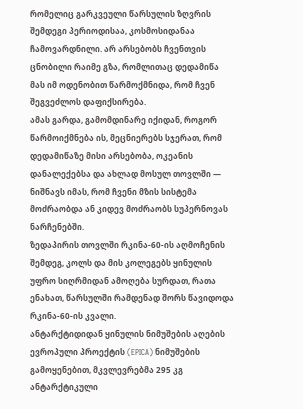რომელიც გარკვეული წარსულის ზღვრის შემდეგი პერიოდისაა, კოსმოსიდანაა ჩამოვარდნილი. არ არსებობს ჩვენთვის ცნობილი რაიმე გზა, რომლითაც დედამიწა მას იმ ოდენობით წარმოქმნიდა, რომ ჩვენ შეგვეძლოს დაფიქსირება.
ამას გარდა, გამომდინარე იქიდან, როგორ წარმოიქმნება ის, მეცნიერებს სჯერათ, რომ დედამიწაზე მისი არსებობა, ოკეანის დანალექებსა და ახლად მოსულ თოვლში — ნიშნავს იმას, რომ ჩვენი მზის სისტემა მოძრაობდა ან კიდევ მოძრაობს სუპერნოვას ნარჩენებში.
ზედაპირის თოვლში რკინა-60-ის აღმოჩენის შემდეგ, კოლს და მის კოლეგებს ყინულის უფრო სიღრმიდან ამოღება სურდათ, რათა ენახათ, წარსულში რამდენად შორს წავიდოდა რკინა-60-ის კვალი.
ანტარქტიდიდან ყინულის ნიმუშების აღების ევროპული პროექტის (EPICA) ნიმუშების გამოყენებით, მკვლევრებმა 295 კგ ანტარქტიკული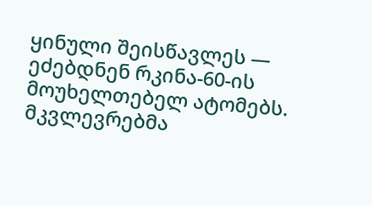ყინული შეისწავლეს — ეძებდნენ რკინა-60-ის მოუხელთებელ ატომებს.
მკვლევრებმა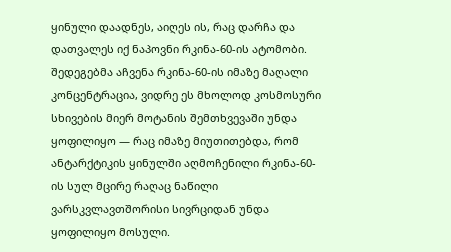ყინული დაადნეს, აიღეს ის, რაც დარჩა და დათვალეს იქ ნაპოვნი რკინა-60-ის ატომობი.
შედეგებმა აჩვენა რკინა-60-ის იმაზე მაღალი კონცენტრაცია, ვიდრე ეს მხოლოდ კოსმოსური სხივების მიერ მოტანის შემთხვევაში უნდა ყოფილიყო — რაც იმაზე მიუთითებდა, რომ ანტარქტიკის ყინულში აღმოჩენილი რკინა-60-ის სულ მცირე რაღაც ნაწილი ვარსკვლავთშორისი სივრციდან უნდა ყოფილიყო მოსული.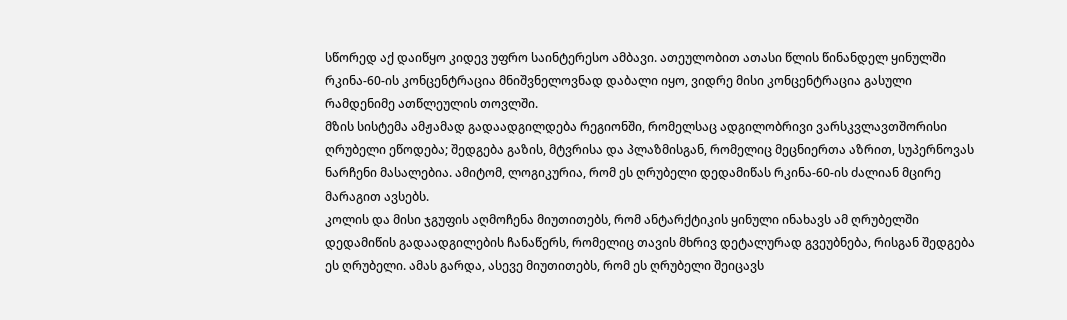სწორედ აქ დაიწყო კიდევ უფრო საინტერესო ამბავი. ათეულობით ათასი წლის წინანდელ ყინულში რკინა-60-ის კონცენტრაცია მნიშვნელოვნად დაბალი იყო, ვიდრე მისი კონცენტრაცია გასული რამდენიმე ათწლეულის თოვლში.
მზის სისტემა ამჟამად გადაადგილდება რეგიონში, რომელსაც ადგილობრივი ვარსკვლავთშორისი ღრუბელი ეწოდება; შედგება გაზის, მტვრისა და პლაზმისგან, რომელიც მეცნიერთა აზრით, სუპერნოვას ნარჩენი მასალებია. ამიტომ, ლოგიკურია, რომ ეს ღრუბელი დედამიწას რკინა-60-ის ძალიან მცირე მარაგით ავსებს.
კოლის და მისი ჯგუფის აღმოჩენა მიუთითებს, რომ ანტარქტიკის ყინული ინახავს ამ ღრუბელში დედამიწის გადაადგილების ჩანაწერს, რომელიც თავის მხრივ დეტალურად გვეუბნება, რისგან შედგება ეს ღრუბელი. ამას გარდა, ასევე მიუთითებს, რომ ეს ღრუბელი შეიცავს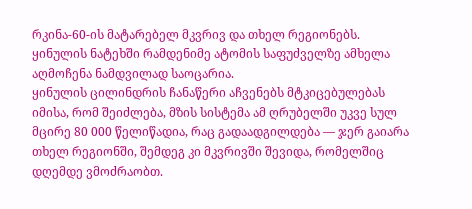რკინა-60-ის მატარებელ მკვრივ და თხელ რეგიონებს.
ყინულის ნატეხში რამდენიმე ატომის საფუძველზე ამხელა აღმოჩენა ნამდვილად საოცარია.
ყინულის ცილინდრის ჩანაწერი აჩვენებს მტკიცებულებას იმისა, რომ შეიძლება, მზის სისტემა ამ ღრუბელში უკვე სულ მცირე 80 000 წელიწადია, რაც გადაადგილდება — ჯერ გაიარა თხელ რეგიონში, შემდეგ კი მკვრივში შევიდა, რომელშიც დღემდე ვმოძრაობთ.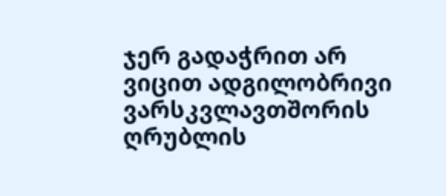ჯერ გადაჭრით არ ვიცით ადგილობრივი ვარსკვლავთშორის ღრუბლის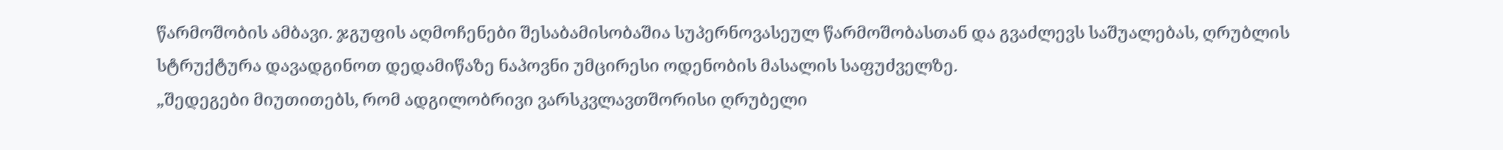წარმოშობის ამბავი. ჯგუფის აღმოჩენები შესაბამისობაშია სუპერნოვასეულ წარმოშობასთან და გვაძლევს საშუალებას, ღრუბლის სტრუქტურა დავადგინოთ დედამიწაზე ნაპოვნი უმცირესი ოდენობის მასალის საფუძველზე.
„შედეგები მიუთითებს, რომ ადგილობრივი ვარსკვლავთშორისი ღრუბელი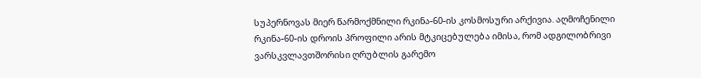სუპერნოვას მიერ წარმოქმნილი რკინა-60-ის კოსმოსური არქივია. აღმოჩენილი რკინა-60-ის დროის პროფილი არის მტკიცებულება იმისა, რომ ადგილობრივი ვარსკვლავთშორისი ღრუბლის გარემო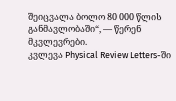შეიცვალა ბოლო 80 000 წლის განმავლობაში“, — წერენ მკვლევრები.
კვლევა Physical Review Letters-ში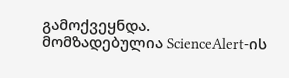გამოქვეყნდა.
მომზადებულია ScienceAlert-ის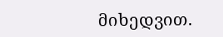მიხედვით.